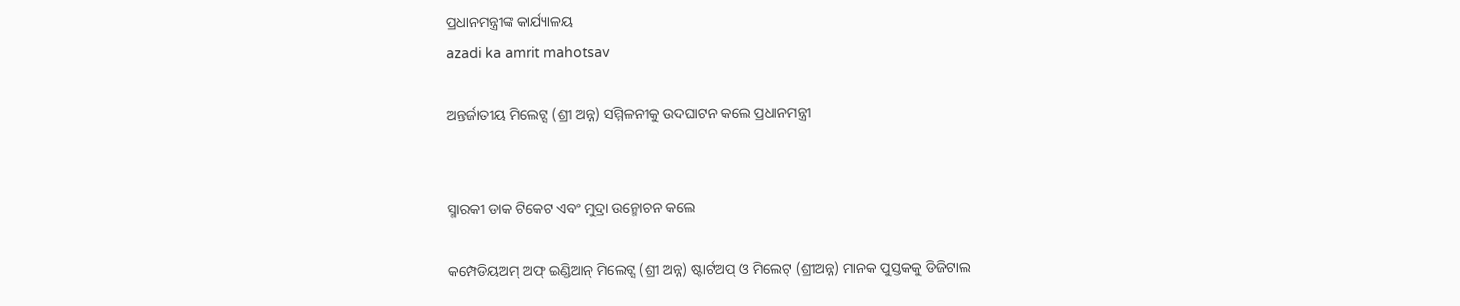ପ୍ରଧାନମନ୍ତ୍ରୀଙ୍କ କାର୍ଯ୍ୟାଳୟ
azadi ka amrit mahotsav

ଅନ୍ତର୍ଜାତୀୟ ମିଲେଟ୍ସ (ଶ୍ରୀ ଅନ୍ନ) ସମ୍ମିଳନୀକୁ ଉଦଘାଟନ କଲେ ପ୍ରଧାନମନ୍ତ୍ରୀ


ସ୍ମାରକୀ ଡାକ ଟିକେଟ ଏବଂ ମୁଦ୍ରା ଉନ୍ମୋଚନ କଲେ

କମ୍ପେଡିୟଅମ୍‌ ଅଫ୍‌ ଇଣ୍ଡିଆନ୍‌ ମିଲେଟ୍ସ (ଶ୍ରୀ ଅନ୍ନ) ଷ୍ଟାର୍ଟଅପ୍‌ ଓ ମିଲେଟ୍‌ (ଶ୍ରୀଅନ୍ନ) ମାନକ ପୁସ୍ତକକୁ ଡିଜିଟାଲ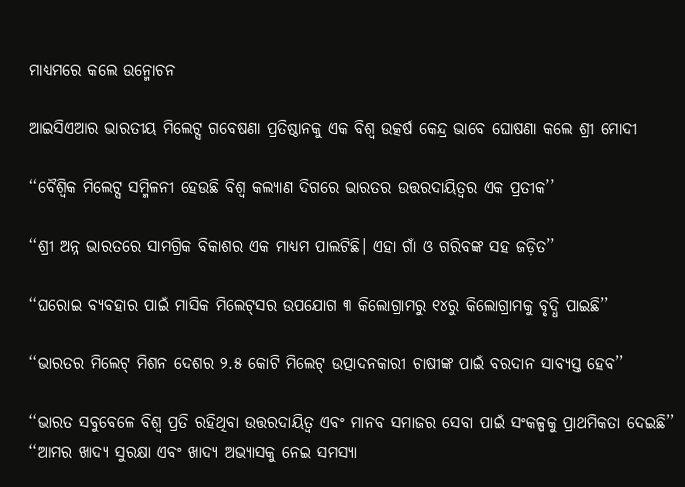ମାଧ୍ୟମରେ କଲେ ଉନ୍ମୋଚନ

ଆଇସିଏଆର ଭାରତୀୟ ମିଲେଟ୍ସ ଗବେଷଣା ପ୍ରତିଷ୍ଠାନକୁ ଏକ ବିଶ୍ୱ ଉତ୍କର୍ଷ କେନ୍ଦ୍ର ଭାବେ ଘୋଷଣା କଲେ ଶ୍ରୀ ମୋଦୀ

‘‘ବୈଶ୍ୱିକ ମିଲେଟ୍ସ ସମ୍ମିଳନୀ ହେଉଛି ବିଶ୍ୱ କଲ୍ୟାଣ ଦିଗରେ ଭାରତର ଉତ୍ତରଦାୟିତ୍ୱର ଏକ ପ୍ରତୀକ’’

‘‘ଶ୍ରୀ ଅନ୍ନ ଭାରତରେ ସାମଗ୍ରିକ ବିକାଶର ଏକ ମାଧ୍ୟମ ପାଲଟିଛି। ଏହା ଗାଁ ଓ ଗରିବଙ୍କ ସହ ଜଡ଼ିତ’’

‘‘ଘରୋଇ ବ୍ୟବହାର ପାଇଁ ମାସିକ ମିଲେଟ୍‌ସର ଉପଯୋଗ ୩ କିଲୋଗ୍ରାମରୁ ୧୪ରୁ କିଲୋଗ୍ରାମକୁ ବୃଦ୍ଧି ପାଇଛି’’

‘‘ଭାରତର ମିଲେଟ୍‌ ମିଶନ ଦେଶର ୨.୫ କୋଟି ମିଲେଟ୍‌ ଉତ୍ପାଦନକାରୀ ଚାଷୀଙ୍କ ପାଇଁ ବରଦାନ ସାବ୍ୟସ୍ତ ହେବ’’

‘‘ଭାରତ ସବୁବେଳେ ବିଶ୍ୱ ପ୍ରତି ରହିଥିବା ଉତ୍ତରଦାୟିତ୍ୱ ଏବଂ ମାନବ ସମାଜର ସେବା ପାଇଁ ସଂକଳ୍ପକୁ ପ୍ରାଥମିକତା ଦେଇଛି’’
‘‘ଆମର ଖାଦ୍ୟ ସୁରକ୍ଷା ଏବଂ ଖାଦ୍ୟ ଅଭ୍ୟାସକୁ ନେଇ ସମସ୍ୟା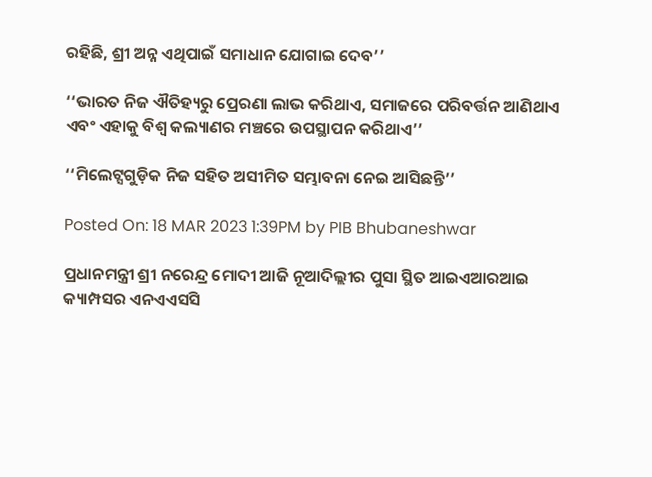ରହିଛି, ଶ୍ରୀ ଅନ୍ନ ଏଥିପାଇଁ ସମାଧାନ ଯୋଗାଇ ଦେବ’’

‘‘ଭାରତ ନିଜ ଐତିହ୍ୟରୁ ପ୍ରେରଣା ଲାଭ କରିଥାଏ, ସମାଜରେ ପରିବର୍ତ୍ତନ ଆଣିଥାଏ ଏବଂ ଏହାକୁ ବିଶ୍ୱ କଲ୍ୟାଣର ମଞ୍ଚରେ ଉପସ୍ଥାପନ କରିଥାଏ’’

‘‘ମିଲେଟ୍ସଗୁଡ଼ିକ ନିଜ ସହିତ ଅସୀମିତ ସମ୍ଭାବନା ନେଇ ଆସିଛନ୍ତି’’

Posted On: 18 MAR 2023 1:39PM by PIB Bhubaneshwar

ପ୍ରଧାନମନ୍ତ୍ରୀ ଶ୍ରୀ ନରେନ୍ଦ୍ର ମୋଦୀ ଆଜି ନୂଆଦିଲ୍ଲୀର ପୁସା ସ୍ଥିତ ଆଇଏଆରଆଇ କ୍ୟାମ୍ପସର ଏନଏଏସସି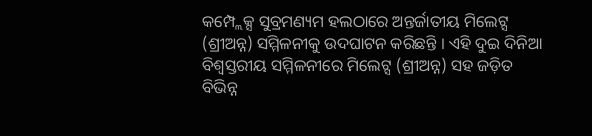କମ୍ପ୍ଲେକ୍ସ ସୁବ୍ରମଣ୍ୟମ ହଲଠାରେ ଅନ୍ତର୍ଜାତୀୟ ମିଲେଟ୍ସ (ଶ୍ରୀଅନ୍ନ) ସମ୍ମିଳନୀକୁ ଉଦଘାଟନ କରିଛନ୍ତି । ଏହି ଦୁଇ ଦିନିଆ ବିଶ୍ୱସ୍ତରୀୟ ସମ୍ମିଳନୀରେ ମିଲେଟ୍ସ (ଶ୍ରୀଅନ୍ନ) ସହ ଜଡ଼ିତ ବିଭିନ୍ନ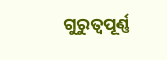ଗୁରୁତ୍ୱପୂର୍ଣ୍ଣ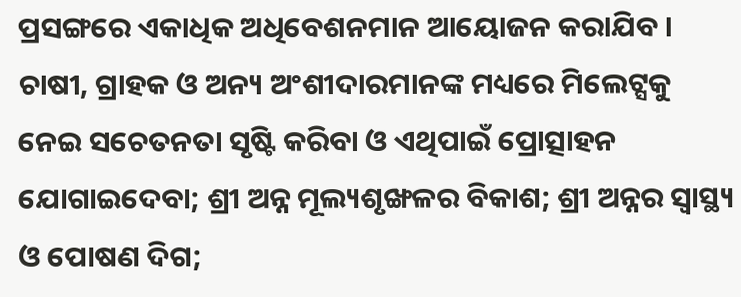ପ୍ରସଙ୍ଗରେ ଏକାଧିକ ଅଧିବେଶନମାନ ଆୟୋଜନ କରାଯିବ । ଚାଷୀ, ଗ୍ରାହକ ଓ ଅନ୍ୟ ଅଂଶୀଦାରମାନଙ୍କ ମଧ୍ୟରେ ମିଲେଟ୍ସକୁ ନେଇ ସଚେତନତା ସୃଷ୍ଟି କରିବା ଓ ଏଥିପାଇଁ ପ୍ରୋତ୍ସାହନ ଯୋଗାଇଦେବା; ଶ୍ରୀ ଅନ୍ନ ମୂଲ୍ୟଶୃଙ୍ଖଳର ବିକାଶ; ଶ୍ରୀ ଅନ୍ନର ସ୍ୱାସ୍ଥ୍ୟ ଓ ପୋଷଣ ଦିଗ;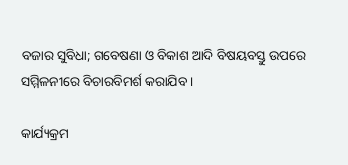ବଜାର ସୁବିଧା; ଗବେଷଣା ଓ ବିକାଶ ଆଦି ବିଷୟବସ୍ତୁ ଉପରେ ସମ୍ମିଳନୀରେ ବିଚାରବିମର୍ଶ କରାଯିବ ।

କାର୍ଯ୍ୟକ୍ରମ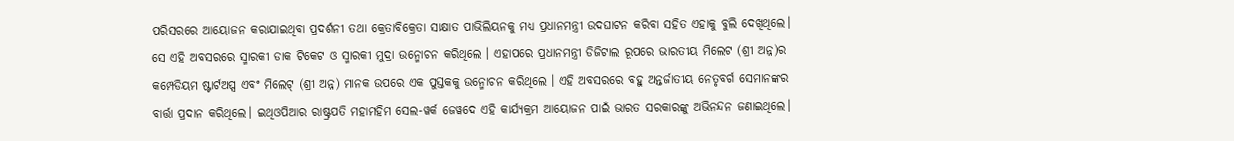ପରିସରରେ ଆୟୋଜନ କରାଯାଇଥିବା ପ୍ରଦର୍ଶନୀ ତଥା କ୍ରେତାବିକ୍ରେତା ସାକ୍ଷାତ ପାଭିଲିୟନକୁ ମଧ୍ୟ ପ୍ରଧାନମନ୍ତ୍ରୀ ଉଦଘାଟନ କରିବା ସହିତ ଏହାକୁ ବୁଲି ଦେଖିଥିଲେ। ସେ ଏହି ଅବସରରେ ସ୍ମାରକୀ ଡାକ ଟିକେଟ ଓ ସ୍ମାରକୀ ମୁଦ୍ରା ଉନ୍ମୋଚନ କରିଥିଲେ । ଏହାପରେ ପ୍ରଧାନମନ୍ତ୍ରୀ ଡିଜିଟାଲ ରୂପରେ ଭାରତୀୟ ମିଲେଟ (ଶ୍ରୀ ଅନ୍ନ)ର କମ୍ପେଡିୟମ ଷ୍ଟାର୍ଟଅପ୍ସ ଏବଂ ମିଲେଟ୍‌ (ଶ୍ରୀ ଅନ୍ନ) ମାନକ ଉପରେ ଏକ ପୁସ୍ତକକୁ ଉନ୍ମୋଚନ କରିଥିଲେ । ଏହି ଅବସରରେ ବହୁ ଅନ୍ତର୍ଜାତୀୟ ନେତୃବର୍ଗ ସେମାନଙ୍କର ବାର୍ତ୍ତା ପ୍ରଦାନ କରିଥିଲେ। ଇଥିଓପିଆର ରାଷ୍ଟ୍ରପତି ମହାମହିମ ସେଲ-ୱର୍କ ଜେୱଦେ ଏହି କାର୍ଯ୍ୟକ୍ରମ ଆୟୋଜନ ପାଇଁ ଭାରତ ସରକାରଙ୍କୁ ଅଭିନନ୍ଦନ ଜଣାଇଥିଲେ।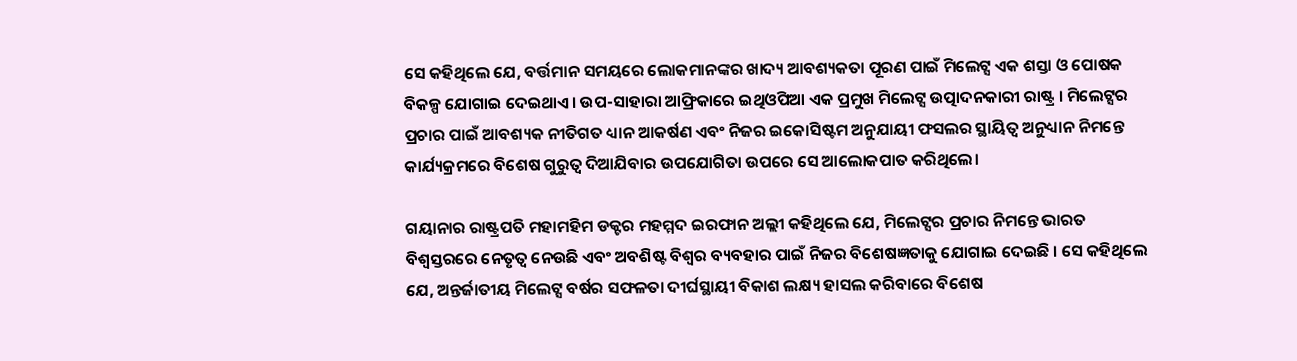ସେ କହିଥିଲେ ଯେ, ବର୍ତ୍ତମାନ ସମୟରେ ଲୋକମାନଙ୍କର ଖାଦ୍ୟ ଆବଶ୍ୟକତା ପୂରଣ ପାଇଁ ମିଲେଟ୍ସ ଏକ ଶସ୍ତା ଓ ପୋଷକ ବିକଳ୍ପ ଯୋଗାଇ ଦେଇଥାଏ। ଉପ-ସାହାରା ଆଫ୍ରିକାରେ ଇଥିଓପିଆ ଏକ ପ୍ରମୁଖ ମିଲେଟ୍ସ ଉତ୍ପାଦନକାରୀ ରାଷ୍ଟ୍ର । ମିଲେଟ୍ସର ପ୍ରଚାର ପାଇଁ ଆବଶ୍ୟକ ନୀତିଗତ ଧ୍ୟାନ ଆକର୍ଷଣ ଏବଂ ନିଜର ଇକୋସିଷ୍ଟମ ଅନୁଯାୟୀ ଫସଲର ସ୍ଥାୟିତ୍ୱ ଅନୁଧ୍ୟାନ ନିମନ୍ତେ କାର୍ଯ୍ୟକ୍ରମରେ ବିଶେଷ ଗୁରୁତ୍ୱ ଦିଆଯିବାର ଉପଯୋଗିତା ଉପରେ ସେ ଆଲୋକପାତ କରିଥିଲେ।

ଗୟାନାର ରାଷ୍ଟ୍ରପତି ମହାମହିମ ଡକ୍ଟର ମହମ୍ମଦ ଇରଫାନ ଅଲ୍ଲୀ କହିଥିଲେ ଯେ, ମିଲେଟ୍ସର ପ୍ରଚାର ନିମନ୍ତେ ଭାରତ ବିଶ୍ୱସ୍ତରରେ ନେତୃତ୍ୱ ନେଉଛି ଏବଂ ଅବଶିଷ୍ଟ ବିଶ୍ୱର ବ୍ୟବହାର ପାଇଁ ନିଜର ବିଶେଷଜ୍ଞତାକୁ ଯୋଗାଇ ଦେଇଛି । ସେ କହିଥିଲେ ଯେ, ଅନ୍ତର୍ଜାତୀୟ ମିଲେଟ୍ସ ବର୍ଷର ସଫଳତା ଦୀର୍ଘସ୍ଥାୟୀ ବିକାଶ ଲକ୍ଷ୍ୟ ହାସଲ କରିବାରେ ବିଶେଷ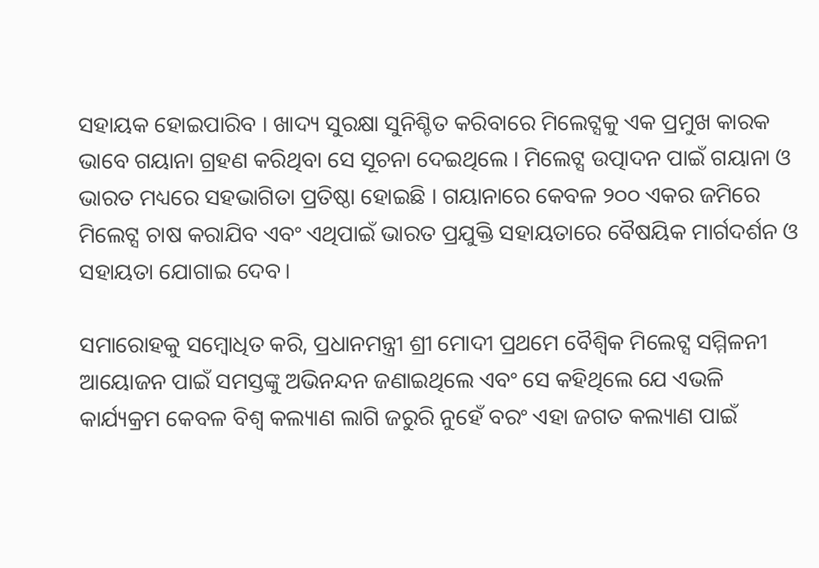ସହାୟକ ହୋଇପାରିବ । ଖାଦ୍ୟ ସୁରକ୍ଷା ସୁନିଶ୍ଚିତ କରିବାରେ ମିଲେଟ୍ସକୁ ଏକ ପ୍ରମୁଖ କାରକ ଭାବେ ଗୟାନା ଗ୍ରହଣ କରିଥିବା ସେ ସୂଚନା ଦେଇଥିଲେ । ମିଲେଟ୍ସ ଉତ୍ପାଦନ ପାଇଁ ଗୟାନା ଓ ଭାରତ ମଧ୍ୟରେ ସହଭାଗିତା ପ୍ରତିଷ୍ଠା ହୋଇଛି । ଗୟାନାରେ କେବଳ ୨୦୦ ଏକର ଜମିରେ ମିଲେଟ୍ସ ଚାଷ କରାଯିବ ଏବଂ ଏଥିପାଇଁ ଭାରତ ପ୍ରଯୁକ୍ତି ସହାୟତାରେ ବୈଷୟିକ ମାର୍ଗଦର୍ଶନ ଓ ସହାୟତା ଯୋଗାଇ ଦେବ।

ସମାରୋହକୁ ସମ୍ବୋଧିତ କରି, ପ୍ରଧାନମନ୍ତ୍ରୀ ଶ୍ରୀ ମୋଦୀ ପ୍ରଥମେ ବୈଶ୍ୱିକ ମିଲେଟ୍ସ ସମ୍ମିଳନୀ ଆୟୋଜନ ପାଇଁ ସମସ୍ତଙ୍କୁ ଅଭିନନ୍ଦନ ଜଣାଇଥିଲେ ଏବଂ ସେ କହିଥିଲେ ଯେ ଏଭଳି କାର୍ଯ୍ୟକ୍ରମ କେବଳ ବିଶ୍ୱ କଲ୍ୟାଣ ଲାଗି ଜରୁରି ନୁହେଁ ବରଂ ଏହା ଜଗତ କଲ୍ୟାଣ ପାଇଁ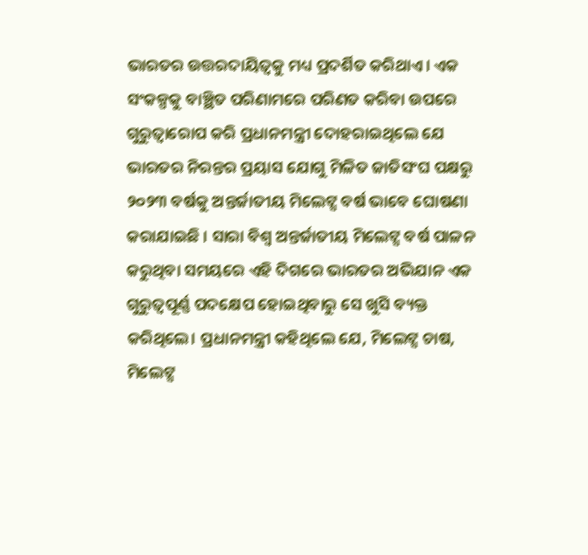ଭାରତର ଉତ୍ତରଦାୟିତ୍ୱକୁ ମଧ୍ୟ ପ୍ରଦର୍ଶିତ କରିଥାଏ। ଏକ ସଂକଳ୍ପକୁ ବାଞ୍ଛିତ ପରିଣାମରେ ପରିଣତ କରିବା ଉପରେ ଗୁରୁତ୍ୱାରୋପ କରି ପ୍ରଧାନମନ୍ତ୍ରୀ ଦୋହରାଇଥିଲେ ଯେ ଭାରତର ନିରନ୍ତର ପ୍ରୟାସ ଯୋଗୁ ମିଳିତ ଜାତିସଂଘ ପକ୍ଷରୁ ୨୦୨୩ ବର୍ଷକୁ ଅନ୍ତର୍ଜାତୀୟ ମିଲେଟ୍ସ ବର୍ଷ ଭାବେ ଘୋଷଣା କରାଯାଇଛି । ସାରା ବିଶ୍ୱ ଅନ୍ତର୍ଜାତୀୟ ମିଲେଟ୍ସ ବର୍ଷ ପାଳନ କରୁଥିବା ସମୟରେ ଏହି ଦିଗରେ ଭାରତର ଅଭିଯାନ ଏକ ଗୁରୁତ୍ୱପୂର୍ଣ୍ଣ ପଦକ୍ଷେପ ହୋଇଥିବାରୁ ସେ ଖୁସି ବ୍ୟକ୍ତ କରିଥିଲେ। ପ୍ରଧାନମନ୍ତ୍ରୀ କହିଥିଲେ ଯେ, ମିଲେଟ୍ସ ଚାଷ, ମିଲେଟ୍ସ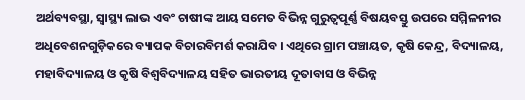ଅର୍ଥବ୍ୟବସ୍ଥା, ସ୍ୱାସ୍ଥ୍ୟ ଲାଭ ଏବଂ ଚାଷୀଙ୍କ ଆୟ ସମେତ ବିଭିନ୍ନ ଗୁରୁତ୍ୱପୂର୍ଣ୍ଣ ବିଷୟବସ୍ତୁ ଉପରେ ସମ୍ମିଳନୀର ଅଧିବେଶନଗୁଡ଼ିକରେ ବ୍ୟାପକ ବିଚାରବିମର୍ଶ କରାଯିବ । ଏଥିରେ ଗ୍ରାମ ପଞ୍ଚାୟତ, କୃଷି କେନ୍ଦ୍ର, ବିଦ୍ୟାଳୟ, ମହାବିଦ୍ୟାଳୟ ଓ କୃଷି ବିଶ୍ୱବିଦ୍ୟାଳୟ ସହିତ ଭାରତୀୟ ଦୂତାବାସ ଓ ବିଭିନ୍ନ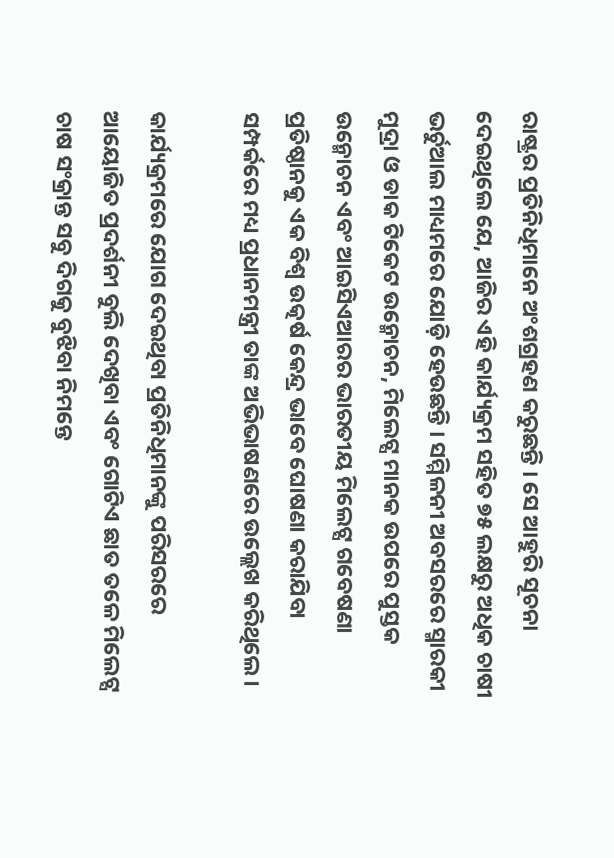ରାଷ୍ଟ୍ରର ପ୍ରତିନିଧିମାନେ ଅଂଶଗ୍ରହଣ କରୁଛନ୍ତି । ସେ ଆହୁରି ସୂଚନା ଦେଇଥିଲେ ଯେ, ଆଜିର ଏହି କାର୍ଯ୍ୟକ୍ରମ ସହିତ ୭୫ ଲକ୍ଷରୁ ଅଧିକ ଚାଷୀ ଭର୍ଚୁଆଲ ମାଧ୍ୟମରେ ଯୋଡ଼ି ହେଉଛନ୍ତି । ସମ୍ମିଳନୀ ଅବସରରେ ସ୍ମାରକୀ ମୁଦ୍ରା ଓ ଡାକ ଟିକେଟ ଉନ୍ମୋଚନ, ମିଲେଟ୍ସ ମାନକ ଉପରେ ପୁସ୍ତକ ଉନ୍ମୋଚନ ଏବଂ ଆଇସିଏଆରର ଭାରତୀୟ ମିଲେଟ୍ସ ଗବେଷଣା ପ୍ରତିଷ୍ଠାନକୁ ଏକ ବିଶ୍ୱ ଉତ୍କର୍ଷ କେନ୍ଦ୍ର ଭାବେ ଘୋଷଣା କରାଯିବା ସମ୍ପର୍କରେ ମଧ୍ୟ ପ୍ରଧାନମନ୍ତ୍ରୀ ତାଙ୍କ ଅଭିଭାଷଣରେ ଉଲ୍ଲେଖ କରିଥିଲେ।

କାର୍ଯ୍ୟକ୍ରମରେ ଯୋଗ ଦେଇଥିବା ପ୍ରତିନିଧିମାନଙ୍କୁ ପରିସରରେ ଆୟୋଜିତ ପ୍ରଦର୍ଶନୀ ବୁଲି ଦେଖିବା ଏବଂ ଗୋଟିଏ ଛାତ ତଳେ ମିଲେଟ୍ସ ଚାଷ ସଂକ୍ରାନ୍ତ ସବୁ ଦିଗକୁ ବୁଝିବା ନିମନ୍ତେ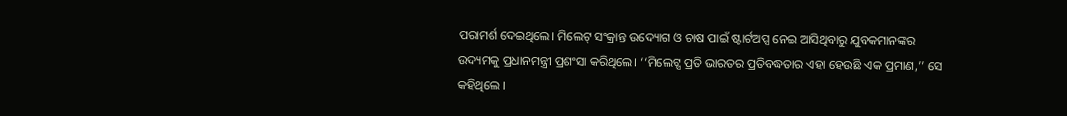ପରାମର୍ଶ ଦେଇଥିଲେ। ମିଲେଟ୍‌ ସଂକ୍ରାନ୍ତ ଉଦ୍ୟୋଗ ଓ ଚାଷ ପାଇଁ ଷ୍ଟାର୍ଟଅପ୍ସ ନେଇ ଆସିଥିବାରୁ ଯୁବକମାନଙ୍କର ଉଦ୍ୟମକୁ ପ୍ରଧାନମନ୍ତ୍ରୀ ପ୍ରଶଂସା କରିଥିଲେ। ‘‘ମିଲେଟ୍ସ ପ୍ରତି ଭାରତର ପ୍ରତିବଦ୍ଧତାର ଏହା ହେଉଛି ଏକ ପ୍ରମାଣ,’’ ସେ କହିଥିଲେ ।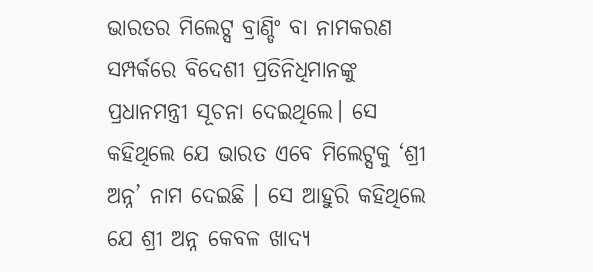ଭାରତର ମିଲେଟ୍ସ ବ୍ରାଣ୍ଡିଂ ବା ନାମକରଣ ସମ୍ପର୍କରେ ବିଦେଶୀ ପ୍ରତିନିଧିମାନଙ୍କୁ ପ୍ରଧାନମନ୍ତ୍ରୀ ସୂଚନା ଦେଇଥିଲେ। ସେ କହିଥିଲେ ଯେ ଭାରତ ଏବେ ମିଲେଟ୍ସକୁ ‘ଶ୍ରୀ ଅନ୍ନ’ ନାମ ଦେଇଛି । ସେ ଆହୁରି କହିଥିଲେ ଯେ ଶ୍ରୀ ଅନ୍ନ କେବଳ ଖାଦ୍ୟ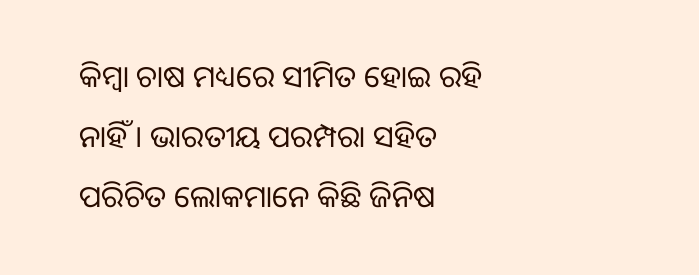କିମ୍ବା ଚାଷ ମଧ୍ୟରେ ସୀମିତ ହୋଇ ରହି ନାହିଁ । ଭାରତୀୟ ପରମ୍ପରା ସହିତ ପରିଚିତ ଲୋକମାନେ କିଛି ଜିନିଷ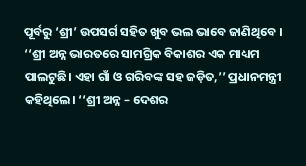ପୂର୍ବରୁ ‘ଶ୍ରୀ’ ଉପସର୍ଗ ସହିତ ଖୁବ ଭଲ ଭାବେ ଜାଣିଥିବେ । ‘‘ଶ୍ରୀ ଅନ୍ନ ଭାରତରେ ସାମଗ୍ରିକ ବିକାଶର ଏକ ମାଧ୍ୟମ ପାଲଟୁଛି। ଏହା ଗାଁ ଓ ଗରିବଙ୍କ ସହ ଜଡ଼ିତ,’’ ପ୍ରଧାନମନ୍ତ୍ରୀ କହିଥିଲେ। ‘‘ଶ୍ରୀ ଅନ୍ନ – ଦେଶର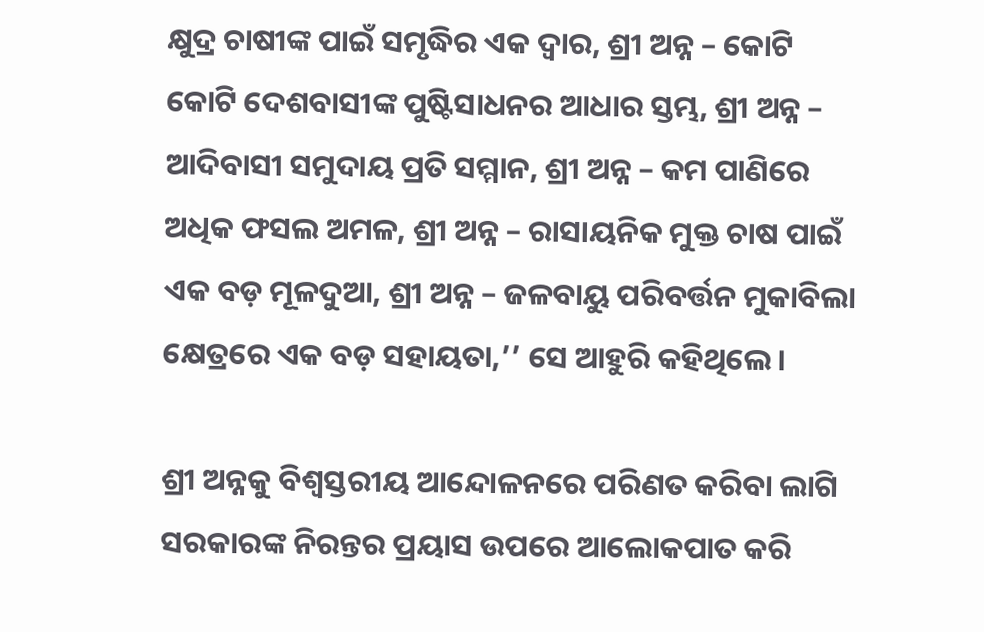କ୍ଷୁଦ୍ର ଚାଷୀଙ୍କ ପାଇଁ ସମୃଦ୍ଧିର ଏକ ଦ୍ୱାର, ଶ୍ରୀ ଅନ୍ନ – କୋଟି କୋଟି ଦେଶବାସୀଙ୍କ ପୁଷ୍ଟିସାଧନର ଆଧାର ସ୍ତମ୍ଭ, ଶ୍ରୀ ଅନ୍ନ – ଆଦିବାସୀ ସମୁଦାୟ ପ୍ରତି ସମ୍ମାନ, ଶ୍ରୀ ଅନ୍ନ – କମ ପାଣିରେ ଅଧିକ ଫସଲ ଅମଳ, ଶ୍ରୀ ଅନ୍ନ – ରାସାୟନିକ ମୁକ୍ତ ଚାଷ ପାଇଁ ଏକ ବଡ଼ ମୂଳଦୁଆ, ଶ୍ରୀ ଅନ୍ନ – ଜଳବାୟୁ ପରିବର୍ତ୍ତନ ମୁକାବିଲା କ୍ଷେତ୍ରରେ ଏକ ବଡ଼ ସହାୟତା,’’ ସେ ଆହୁରି କହିଥିଲେ।

ଶ୍ରୀ ଅନ୍ନକୁ ବିଶ୍ୱସ୍ତରୀୟ ଆନ୍ଦୋଳନରେ ପରିଣତ କରିବା ଲାଗି ସରକାରଙ୍କ ନିରନ୍ତର ପ୍ରୟାସ ଉପରେ ଆଲୋକପାତ କରି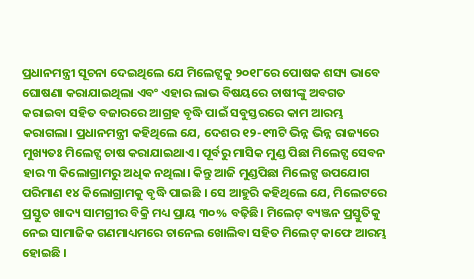ପ୍ରଧାନମନ୍ତ୍ରୀ ସୂଚନା ଦେଇଥିଲେ ଯେ ମିଲେଟ୍ସକୁ ୨୦୧୮ରେ ପୋଷକ ଶସ୍ୟ ଭାବେ ଘୋଷଣା କରାଯାଇଥିଲା ଏବଂ ଏହାର ଲାଭ ବିଷୟରେ ଚାଷୀଙ୍କୁ ଅବଗତ କରାଇବା ସହିତ ବଜାରରେ ଆଗ୍ରହ ବୃଦ୍ଧି ପାଇଁ ସବୁସ୍ତରରେ କାମ ଆରମ୍ଭ କରାଗଲା। ପ୍ରଧାନମନ୍ତ୍ରୀ କହିଥିଲେ ଯେ, ଦେଶର ୧୨-୧୩ଟି ଭିନ୍ନ ଭିନ୍ନ ରାଜ୍ୟରେ ମୁଖ୍ୟତଃ ମିଲେଟ୍ସ ଚାଷ କରାଯାଇଥାଏ। ପୂର୍ବରୁ ମାସିକ ମୁଣ୍ଡ ପିଛା ମିଲେଟ୍ସ ସେବନ ହାର ୩ କିଲୋଗ୍ରାମରୁ ଅଧିକ ନଥିଲା। କିନ୍ତୁ ଆଜି ମୁଣ୍ଡପିଛା ମିଲେଟ୍ସ ଉପଯୋଗ ପରିମାଣ ୧୪ କିଲୋଗ୍ରାମକୁ ବୃଦ୍ଧି ପାଇଛି । ସେ ଆହୁରି କହିଥିଲେ ଯେ, ମିଲେଟରେ ପ୍ରସ୍ତୁତ ଖାଦ୍ୟ ସାମଗ୍ରୀର ବିକ୍ରି ମଧ୍ୟ ପ୍ରାୟ ୩୦% ବଢ଼ିଛି। ମିଲେଟ୍‌ ବ୍ୟଞ୍ଜନ ପ୍ରସ୍ତୁତିକୁ ନେଇ ସାମାଜିକ ଗଣମାଧ୍ୟମରେ ଚାନେଲ ଖୋଲିବା ସହିତ ମିଲେଟ୍‌ କାଫେ ଆରମ୍ଭ ହୋଇଛି ।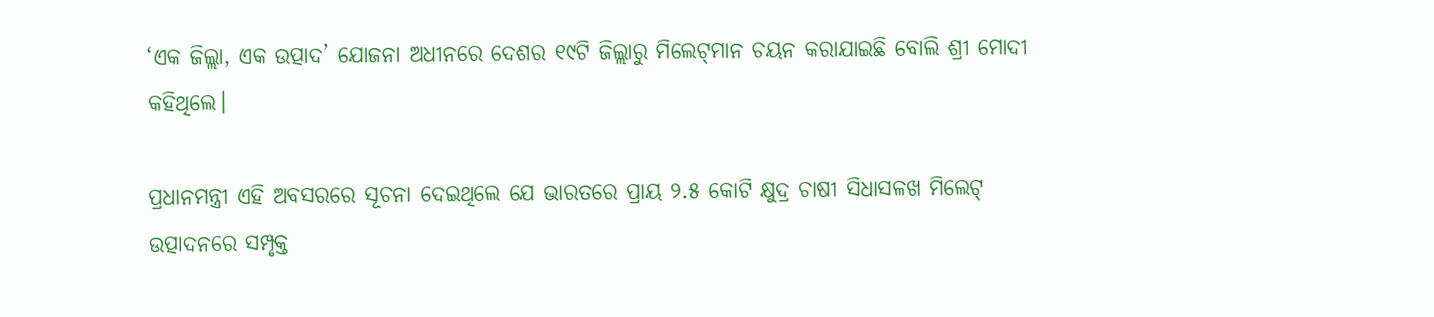‘ଏକ ଜିଲ୍ଲା, ଏକ ଉତ୍ପାଦ’ ଯୋଜନା ଅଧୀନରେ ଦେଶର ୧୯ଟି ଜିଲ୍ଲାରୁ ମିଲେଟ୍‌ମାନ ଚୟନ କରାଯାଇଛି ବୋଲି ଶ୍ରୀ ମୋଦୀ କହିଥିଲେ।

ପ୍ରଧାନମନ୍ତ୍ରୀ ଏହି ଅବସରରେ ସୂଚନା ଦେଇଥିଲେ ଯେ ଭାରତରେ ପ୍ରାୟ ୨.୫ କୋଟି କ୍ଷୁଦ୍ର ଚାଷୀ ସିଧାସଳଖ ମିଲେଟ୍‌ ଉତ୍ପାଦନରେ ସମ୍ପୃକ୍ତ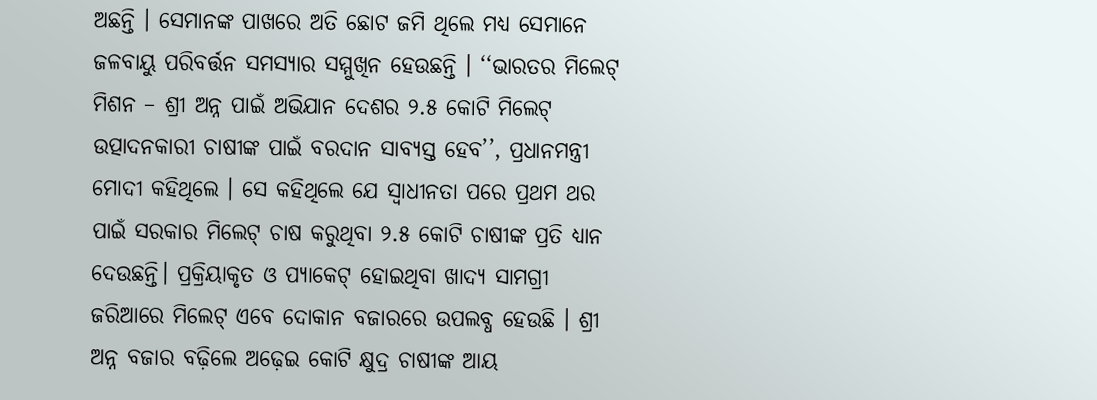ଅଛନ୍ତି । ସେମାନଙ୍କ ପାଖରେ ଅତି ଛୋଟ ଜମି ଥିଲେ ମଧ୍ୟ ସେମାନେ ଜଳବାୟୁ ପରିବର୍ତ୍ତନ ସମସ୍ୟାର ସମ୍ମୁଖିନ ହେଉଛନ୍ତି । ‘‘ଭାରତର ମିଲେଟ୍‌ ମିଶନ – ଶ୍ରୀ ଅନ୍ନ ପାଇଁ ଅଭିଯାନ ଦେଶର ୨.୫ କୋଟି ମିଲେଟ୍‌ ଉତ୍ପାଦନକାରୀ ଚାଷୀଙ୍କ ପାଇଁ ବରଦାନ ସାବ୍ୟସ୍ତ ହେବ’’, ପ୍ରଧାନମନ୍ତ୍ରୀ ମୋଦୀ କହିଥିଲେ । ସେ କହିଥିଲେ ଯେ ସ୍ୱାଧୀନତା ପରେ ପ୍ରଥମ ଥର ପାଇଁ ସରକାର ମିଲେଟ୍‌ ଚାଷ କରୁଥିବା ୨.୫ କୋଟି ଚାଷୀଙ୍କ ପ୍ରତି ଧ୍ୟାନ ଦେଉଛନ୍ତି। ପ୍ରକ୍ରିୟାକୃତ ଓ ପ୍ୟାକେଟ୍‌ ହୋଇଥିବା ଖାଦ୍ୟ ସାମଗ୍ରୀ ଜରିଆରେ ମିଲେଟ୍ ଏବେ ଦୋକାନ ବଜାରରେ ଉପଲବ୍ଧ ହେଉଛି । ଶ୍ରୀ ଅନ୍ନ ବଜାର ବଢ଼ିଲେ ଅଢ଼େଇ କୋଟି କ୍ଷୁଦ୍ର ଚାଷୀଙ୍କ ଆୟ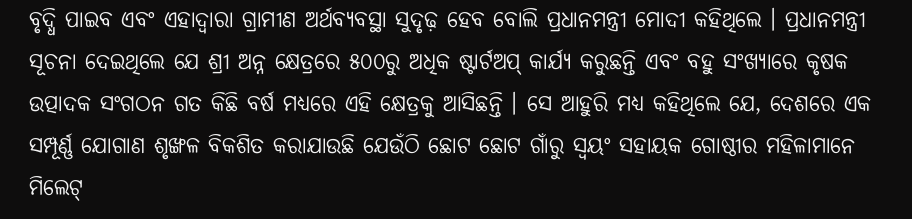ବୃଦ୍ଧି ପାଇବ ଏବଂ ଏହାଦ୍ୱାରା ଗ୍ରାମୀଣ ଅର୍ଥବ୍ୟବସ୍ଥା ସୁଦୃଢ଼ ହେବ ବୋଲି ପ୍ରଧାନମନ୍ତ୍ରୀ ମୋଦୀ କହିଥିଲେ । ପ୍ରଧାନମନ୍ତ୍ରୀ ସୂଚନା ଦେଇଥିଲେ ଯେ ଶ୍ରୀ ଅନ୍ନ କ୍ଷେତ୍ରରେ ୫୦୦ରୁ ଅଧିକ ଷ୍ଟାର୍ଟଅପ୍‌ କାର୍ଯ୍ୟ କରୁଛନ୍ତି ଏବଂ ବହୁ ସଂଖ୍ୟାରେ କୃଷକ ଉତ୍ପାଦକ ସଂଗଠନ ଗତ କିଛି ବର୍ଷ ମଧ୍ୟରେ ଏହି କ୍ଷେତ୍ରକୁ ଆସିଛନ୍ତି । ସେ ଆହୁରି ମଧ୍ୟ କହିଥିଲେ ଯେ, ଦେଶରେ ଏକ ସମ୍ପୂର୍ଣ୍ଣ ଯୋଗାଣ ଶୃଙ୍ଖଳ ବିକଶିତ କରାଯାଉଛି ଯେଉଁଠି ଛୋଟ ଛୋଟ ଗାଁରୁ ସ୍ୱୟଂ ସହାୟକ ଗୋଷ୍ଠୀର ମହିଳାମାନେ ମିଲେଟ୍‌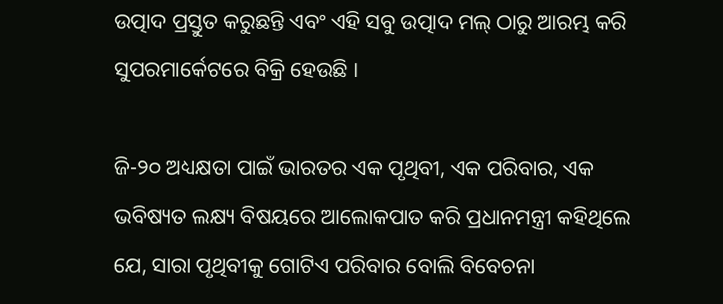ଉତ୍ପାଦ ପ୍ରସ୍ତୁତ କରୁଛନ୍ତି ଏବଂ ଏହି ସବୁ ଉତ୍ପାଦ ମଲ୍‌ ଠାରୁ ଆରମ୍ଭ କରି ସୁପରମାର୍କେଟରେ ବିକ୍ରି ହେଉଛି ।

ଜି-୨୦ ଅଧ୍ୟକ୍ଷତା ପାଇଁ ଭାରତର ଏକ ପୃଥିବୀ, ଏକ ପରିବାର, ଏକ ଭବିଷ୍ୟତ ଲକ୍ଷ୍ୟ ବିଷୟରେ ଆଲୋକପାତ କରି ପ୍ରଧାନମନ୍ତ୍ରୀ କହିଥିଲେ ଯେ, ସାରା ପୃଥିବୀକୁ ଗୋଟିଏ ପରିବାର ବୋଲି ବିବେଚନା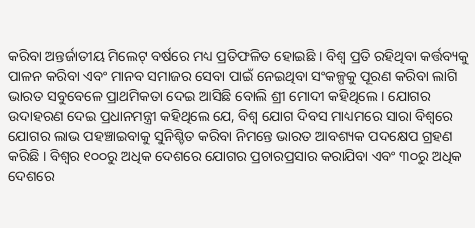କରିବା ଅନ୍ତର୍ଜାତୀୟ ମିଲେଟ୍‌ ବର୍ଷରେ ମଧ୍ୟ ପ୍ରତିଫଳିତ ହୋଇଛି । ବିଶ୍ୱ ପ୍ରତି ରହିଥିବା କର୍ତ୍ତବ୍ୟକୁ ପାଳନ କରିବା ଏବଂ ମାନବ ସମାଜର ସେବା ପାଇଁ ନେଇଥିବା ସଂକଳ୍ପକୁ ପୂରଣ କରିବା ଲାଗି ଭାରତ ସବୁବେଳେ ପ୍ରାଥମିକତା ଦେଇ ଆସିଛି ବୋଲି ଶ୍ରୀ ମୋଦୀ କହିଥିଲେ । ଯୋଗର ଉଦାହରଣ ଦେଇ ପ୍ରଧାନମନ୍ତ୍ରୀ କହିଥିଲେ ଯେ, ବିଶ୍ୱ ଯୋଗ ଦିବସ ମାଧ୍ୟମରେ ସାରା ବିଶ୍ୱରେ ଯୋଗର ଲାଭ ପହଞ୍ଚାଇବାକୁ ସୁନିଶ୍ଚିତ କରିବା ନିମନ୍ତେ ଭାରତ ଆବଶ୍ୟକ ପଦକ୍ଷେପ ଗ୍ରହଣ କରିଛି । ବିଶ୍ୱର ୧୦୦ରୁ ଅଧିକ ଦେଶରେ ଯୋଗର ପ୍ରଚାରପ୍ରସାର କରାଯିବା ଏବଂ ୩୦ରୁ ଅଧିକ ଦେଶରେ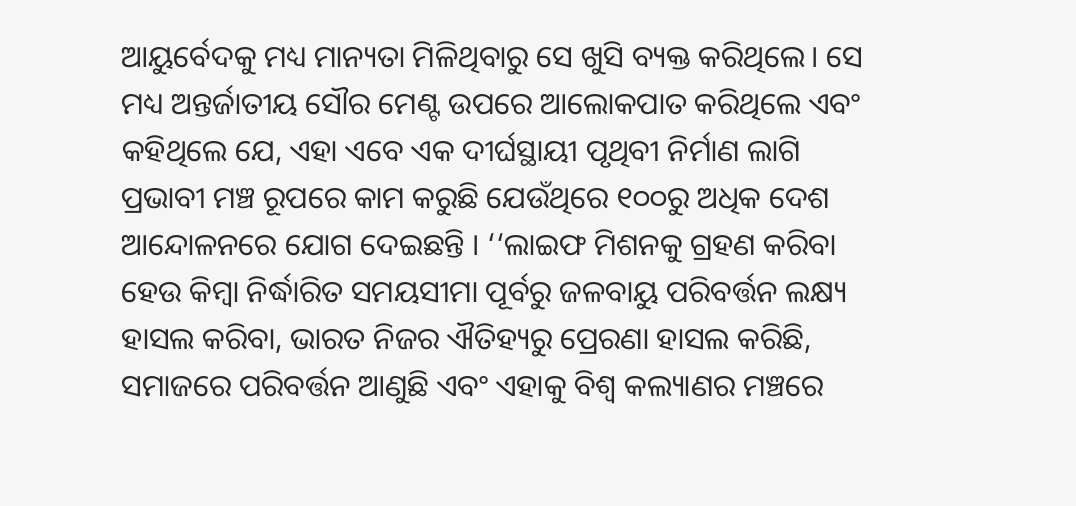ଆୟୁର୍ବେଦକୁ ମଧ୍ୟ ମାନ୍ୟତା ମିଳିଥିବାରୁ ସେ ଖୁସି ବ୍ୟକ୍ତ କରିଥିଲେ। ସେ ମଧ୍ୟ ଅନ୍ତର୍ଜାତୀୟ ସୌର ମେଣ୍ଟ ଉପରେ ଆଲୋକପାତ କରିଥିଲେ ଏବଂ କହିଥିଲେ ଯେ, ଏହା ଏବେ ଏକ ଦୀର୍ଘସ୍ଥାୟୀ ପୃଥିବୀ ନିର୍ମାଣ ଲାଗି ପ୍ରଭାବୀ ମଞ୍ଚ ରୂପରେ କାମ କରୁଛି ଯେଉଁଥିରେ ୧୦୦ରୁ ଅଧିକ ଦେଶ ଆନ୍ଦୋଳନରେ ଯୋଗ ଦେଇଛନ୍ତି । ‘‘ଲାଇଫ ମିଶନକୁ ଗ୍ରହଣ କରିବା ହେଉ କିମ୍ବା ନିର୍ଦ୍ଧାରିତ ସମୟସୀମା ପୂର୍ବରୁ ଜଳବାୟୁ ପରିବର୍ତ୍ତନ ଲକ୍ଷ୍ୟ ହାସଲ କରିବା, ଭାରତ ନିଜର ଐତିହ୍ୟରୁ ପ୍ରେରଣା ହାସଲ କରିଛି, ସମାଜରେ ପରିବର୍ତ୍ତନ ଆଣୁଛି ଏବଂ ଏହାକୁ ବିଶ୍ୱ କଲ୍ୟାଣର ମଞ୍ଚରେ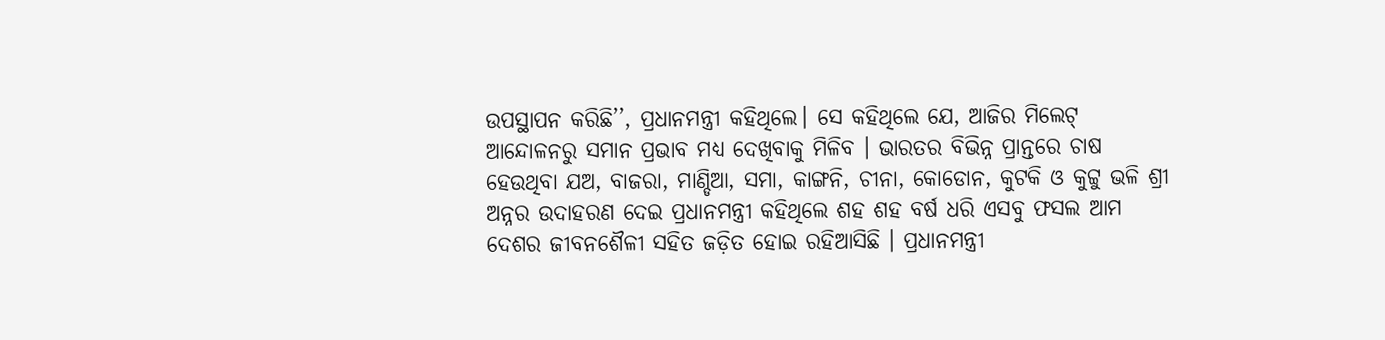ଉପସ୍ଥାପନ କରିଛି’’, ପ୍ରଧାନମନ୍ତ୍ରୀ କହିଥିଲେ। ସେ କହିଥିଲେ ଯେ, ଆଜିର ମିଲେଟ୍‌ ଆନ୍ଦୋଳନରୁ ସମାନ ପ୍ରଭାବ ମଧ୍ୟ ଦେଖିବାକୁ ମିଳିବ । ଭାରତର ବିଭିନ୍ନ ପ୍ରାନ୍ତରେ ଚାଷ ହେଉଥିବା ଯଅ, ବାଜରା, ମାଣ୍ଡିଆ, ସମା, କାଙ୍ଗନି, ଚୀନା, କୋଡୋନ, କୁଟକି ଓ କୁଟ୍ଟୁ ଭଳି ଶ୍ରୀ ଅନ୍ନର ଉଦାହରଣ ଦେଇ ପ୍ରଧାନମନ୍ତ୍ରୀ କହିଥିଲେ ଶହ ଶହ ବର୍ଷ ଧରି ଏସବୁ ଫସଲ ଆମ ଦେଶର ଜୀବନଶୈଳୀ ସହିତ ଜଡ଼ିତ ହୋଇ ରହିଆସିଛି । ପ୍ରଧାନମନ୍ତ୍ରୀ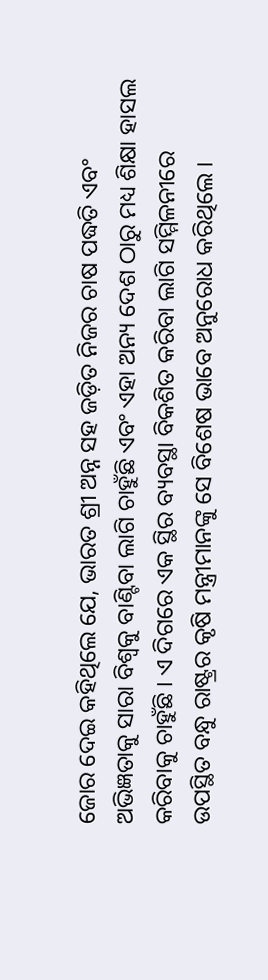ଜୋର ଦେଇ କହିଥିଲେ ଯେ, ଭାରତ ଶ୍ରୀ ଅନ୍ନ ସହ ଜଡ଼ିତ ନିଜର ଚାଷ ପଦ୍ଧତି ଏବଂ ଅଭିଜ୍ଞତାକୁ ସାରା ବିଶ୍ୱକୁ ବାଣ୍ଟିବା ଲାଗି ଚାହୁଁଛି ଏବଂ ଏହା ଅନ୍ୟ ଦେଶ ଠାରୁ ମଧ୍ୟ ଶିକ୍ଷା ହାସଲ କରିବାକୁ ଚାହୁଁଛି । ଏ ଦିଗରେ ଏକ ସ୍ଥିର ବ୍ୟବସ୍ଥା ବିକଶିତ କରିବା ଲାଗି ସମ୍ମିଳନୀରେ ଉପସ୍ଥିତ ବନ୍ଧୁ ରାଷ୍ଟ୍ରର କୃଷି ମନ୍ତ୍ରୀମାନଙ୍କୁ ସେ ବିଶେଷ ଭାବେ ଅନୁରୋଧ କରିଥିଲେ ।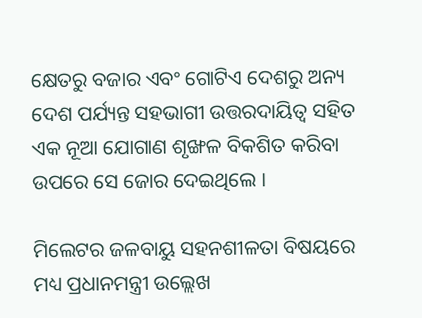କ୍ଷେତରୁ ବଜାର ଏବଂ ଗୋଟିଏ ଦେଶରୁ ଅନ୍ୟ ଦେଶ ପର୍ଯ୍ୟନ୍ତ ସହଭାଗୀ ଉତ୍ତରଦାୟିତ୍ୱ ସହିତ ଏକ ନୂଆ ଯୋଗାଣ ଶୃଙ୍ଖଳ ବିକଶିତ କରିବା ଉପରେ ସେ ଜୋର ଦେଇଥିଲେ ।

ମିଲେଟର ଜଳବାୟୁ ସହନଶୀଳତା ବିଷୟରେ ମଧ୍ୟ ପ୍ରଧାନମନ୍ତ୍ରୀ ଉଲ୍ଲେଖ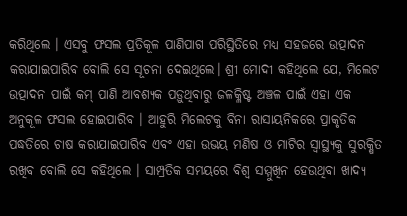କରିଥିଲେ । ଏସବୁ ଫସଲ ପ୍ରତିକୂଳ ପାଣିପାଗ ପରିସ୍ଥିତିରେ ମଧ୍ୟ ସହଜରେ ଉତ୍ପାଦନ କରାଯାଇପାରିବ ବୋଲି ସେ ସୂଚନା ଦେଇଥିଲେ। ଶ୍ରୀ ମୋଦୀ କହିଥିଲେ ଯେ, ମିଲେଟ ଉତ୍ପାଦନ ପାଇଁ କମ୍‌ ପାଣି ଆବଶ୍ୟକ ପଡ଼ୁଥିବାରୁ ଜଳକ୍ଳିଷ୍ଟ ଅଞ୍ଚଳ ପାଇଁ ଏହା ଏକ ଅନୁକୂଳ ଫସଲ ହୋଇପାରିବ । ଆହୁରି ମିଲେଟକୁ ବିନା ରାସାୟନିକରେ ପ୍ରାକୃତିକ ପଦ୍ଧତିରେ ଚାଷ କରାଯାଇପାରିବ ଏବଂ ଏହା ଉଭୟ ମଣିଷ ଓ ମାଟିର ସ୍ୱାସ୍ଥ୍ୟକୁ ସୁରକ୍ଷିତ ରଖିବ ବୋଲି ସେ କହିଥିଲେ । ସାମ୍ପ୍ରତିକ ସମୟରେ ବିଶ୍ୱ ସମ୍ମୁଖିନ ହେଉଥିବା ଖାଦ୍ୟ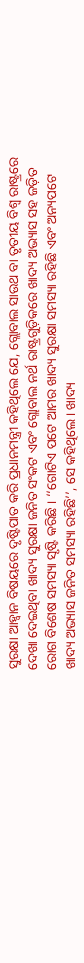ସୁରକ୍ଷା ଆହ୍ୱାନ ବିଷୟରେ ଦୃଷ୍ଟିପାତ କରି ପ୍ରଧାନମନ୍ତ୍ରୀ କହିଥିଲେ ଯେ, ଗ୍ଲୋବାଲ ସାଉଥ ବା ତୃତୀୟ ବିଶ୍ୱ ରାଷ୍ଟ୍ରରେ ଦେଖା ଦେଇଥିବା ଖାଦ୍ୟ ସୁରକ୍ଷା ଜନିତ ସଂକଟ ଏବଂ ଗ୍ଲୋବାଲ ନର୍ଥ ରାଷ୍ଟ୍ରଗୁଡ଼ିକରେ ଖାଦ୍ୟ ଅଭ୍ୟାସ ସହ ଜଡ଼ିତ ରୋଗ ବିଶେଷ ସମସ୍ୟା ସୃଷ୍ଟି କରିଛି । ‘‘ଗୋଟିଏ ପଟେ ଆମର ଖାଦ୍ୟ ସୁରକ୍ଷା ସମସ୍ୟା ରହିଛି ଏବଂ ଅନ୍ୟପଟେ ଖାଦ୍ୟ ଅଭ୍ୟାସ ଜନିତ ସମସ୍ୟା ରହିଛି’’, ସେ କହିଥିଲେ। ଖାଦ୍ୟ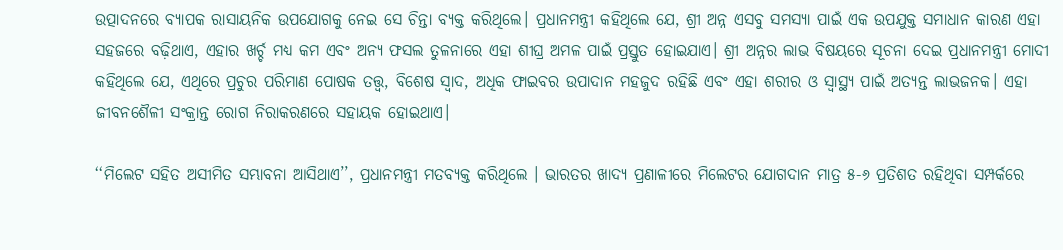ଉତ୍ପାଦନରେ ବ୍ୟାପକ ରାସାୟନିକ ଉପଯୋଗକୁ ନେଇ ସେ ଚିନ୍ତା ବ୍ୟକ୍ତ କରିଥିଲେ। ପ୍ରଧାନମନ୍ତ୍ରୀ କହିଥିଲେ ଯେ, ଶ୍ରୀ ଅନ୍ନ ଏସବୁ ସମସ୍ୟା ପାଇଁ ଏକ ଉପଯୁକ୍ତ ସମାଧାନ କାରଣ ଏହା ସହଜରେ ବଢ଼ିଥାଏ, ଏହାର ଖର୍ଚ୍ଚ ମଧ୍ୟ କମ ଏବଂ ଅନ୍ୟ ଫସଲ ତୁଳନାରେ ଏହା ଶୀଘ୍ର ଅମଳ ପାଇଁ ପ୍ରସ୍ତୁତ ହୋଇଯାଏ। ଶ୍ରୀ ଅନ୍ନର ଲାଭ ବିଷୟରେ ସୂଚନା ଦେଇ ପ୍ରଧାନମନ୍ତ୍ରୀ ମୋଦୀ କହିଥିଲେ ଯେ, ଏଥିରେ ପ୍ରଚୁର ପରିମାଣ ପୋଷକ ତତ୍ତ୍ୱ, ବିଶେଷ ସ୍ୱାଦ, ଅଧିକ ଫାଇବର ଉପାଦାନ ମହଜୁଦ ରହିଛି ଏବଂ ଏହା ଶରୀର ଓ ସ୍ୱାସ୍ଥ୍ୟ ପାଇଁ ଅତ୍ୟନ୍ତ ଲାଭଜନକ। ଏହା ଜୀବନଶୈଳୀ ସଂକ୍ରାନ୍ତ ରୋଗ ନିରାକରଣରେ ସହାୟକ ହୋଇଥାଏ।

‘‘ମିଲେଟ ସହିତ ଅସୀମିତ ସମ୍ଭାବନା ଆସିଥାଏ’’, ପ୍ରଧାନମନ୍ତ୍ରୀ ମତବ୍ୟକ୍ତ କରିଥିଲେ । ଭାରତର ଖାଦ୍ୟ ପ୍ରଣାଳୀରେ ମିଲେଟର ଯୋଗଦାନ ମାତ୍ର ୫-୬ ପ୍ରତିଶତ ରହିଥିବା ସମ୍ପର୍କରେ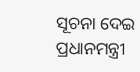ସୂଚନା ଦେଇ ପ୍ରଧାନମନ୍ତ୍ରୀ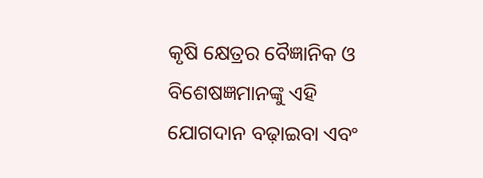କୃଷି କ୍ଷେତ୍ରର ବୈଜ୍ଞାନିକ ଓ ବିଶେଷଜ୍ଞମାନଙ୍କୁ ଏହି ଯୋଗଦାନ ବଢ଼ାଇବା ଏବଂ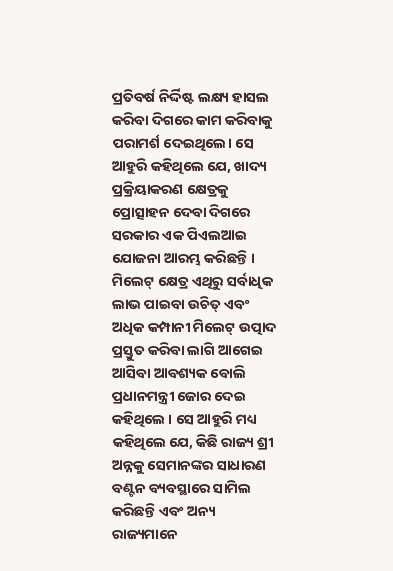ପ୍ରତିବର୍ଷ ନିର୍ଦ୍ଦିଷ୍ଟ ଲକ୍ଷ୍ୟ ହାସଲ କରିବା ଦିଗରେ କାମ କରିବାକୁ ପରାମର୍ଶ ଦେଇଥିଲେ। ସେ ଆହୁରି କହିଥିଲେ ଯେ, ଖାଦ୍ୟ ପ୍ରକ୍ରିୟାକରଣ କ୍ଷେତ୍ରକୁ ପ୍ରୋତ୍ସାହନ ଦେବା ଦିଗରେ ସରକାର ଏକ ପିଏଲଆଇ ଯୋଜନା ଆରମ୍ଭ କରିଛନ୍ତି । ମିଲେଟ୍‌ କ୍ଷେତ୍ର ଏଥିରୁ ସର୍ବାଧିକ ଲାଭ ପାଇବା ଉଚିତ୍‌ ଏବଂ ଅଧିକ କମ୍ପାନୀ ମିଲେଟ୍‌ ଉତ୍ପାଦ ପ୍ରସ୍ତୁତ କରିବା ଲାଗି ଆଗେଇ ଆସିବା ଆବଶ୍ୟକ ବୋଲି ପ୍ରଧାନମନ୍ତ୍ରୀ ଜୋର ଦେଇ କହିଥିଲେ । ସେ ଆହୁରି ମଧ୍ୟ କହିଥିଲେ ଯେ, କିଛି ରାଜ୍ୟ ଶ୍ରୀ ଅନ୍ନକୁ ସେମାନଙ୍କର ସାଧାରଣ ବଣ୍ଟନ ବ୍ୟବସ୍ଥାରେ ସାମିଲ କରିଛନ୍ତି ଏବଂ ଅନ୍ୟ ରାଜ୍ୟମାନେ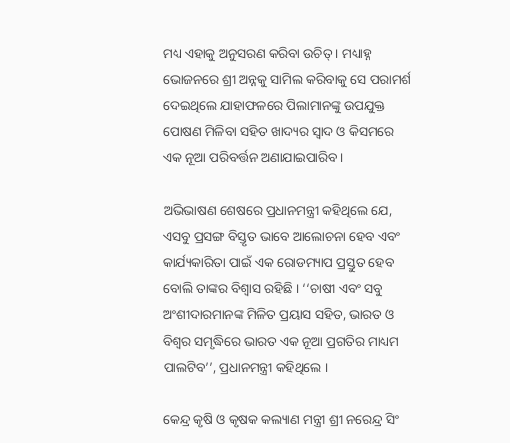ମଧ୍ୟ ଏହାକୁ ଅନୁସରଣ କରିବା ଉଚିତ୍‌ । ମଧ୍ୟାହ୍ନ ଭୋଜନରେ ଶ୍ରୀ ଅନ୍ନକୁ ସାମିଲ କରିବାକୁ ସେ ପରାମର୍ଶ ଦେଇଥିଲେ ଯାହାଫଳରେ ପିଲାମାନଙ୍କୁ ଉପଯୁକ୍ତ ପୋଷଣ ମିଳିବା ସହିତ ଖାଦ୍ୟର ସ୍ୱାଦ ଓ କିସମରେ ଏକ ନୂଆ ପରିବର୍ତ୍ତନ ଅଣାଯାଇପାରିବ ।

ଅଭିଭାଷଣ ଶେଷରେ ପ୍ରଧାନମନ୍ତ୍ରୀ କହିଥିଲେ ଯେ, ଏସବୁ ପ୍ରସଙ୍ଗ ବିସ୍ତୃତ ଭାବେ ଆଲୋଚନା ହେବ ଏବଂ କାର୍ଯ୍ୟକାରିତା ପାଇଁ ଏକ ରୋଡମ୍ୟାପ ପ୍ରସ୍ତୁତ ହେବ ବୋଲି ତାଙ୍କର ବିଶ୍ୱାସ ରହିଛି । ‘‘ଚାଷୀ ଏବଂ ସବୁ ଅଂଶୀଦାରମାନଙ୍କ ମିଳିତ ପ୍ରୟାସ ସହିତ, ଭାରତ ଓ ବିଶ୍ୱର ସମୃଦ୍ଧିରେ ଭାରତ ଏକ ନୂଆ ପ୍ରଗତିର ମାଧ୍ୟମ ପାଲଟିବ’’, ପ୍ରଧାନମନ୍ତ୍ରୀ କହିଥିଲେ ।

କେନ୍ଦ୍ର କୃଷି ଓ କୃଷକ କଲ୍ୟାଣ ମନ୍ତ୍ରୀ ଶ୍ରୀ ନରେନ୍ଦ୍ର ସିଂ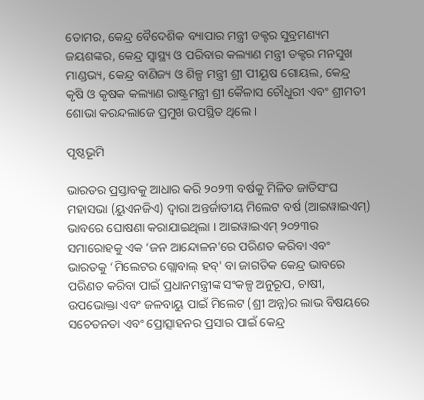ତୋମର, କେନ୍ଦ୍ର ବୈଦେଶିକ ବ୍ୟାପାର ମନ୍ତ୍ରୀ ଡକ୍ଟର ସୁବ୍ରମଣ୍ୟମ ଜୟଶଙ୍କର, କେନ୍ଦ୍ର ସ୍ୱାସ୍ଥ୍ୟ ଓ ପରିବାର କଲ୍ୟାଣ ମନ୍ତ୍ରୀ ଡକ୍ଟର ମନସୁଖ ମାଣ୍ଡଭ୍ୟ, କେନ୍ଦ୍ର ବାଣିଜ୍ୟ ଓ ଶିଳ୍ପ ମନ୍ତ୍ରୀ ଶ୍ରୀ ପୀୟୂଷ ଗୋୟଲ, କେନ୍ଦ୍ର କୃଷି ଓ କୃଷକ କଲ୍ୟାଣ ରାଷ୍ଟ୍ରମନ୍ତ୍ରୀ ଶ୍ରୀ କୈଳାସ ଚୌଧୁରୀ ଏବଂ ଶ୍ରୀମତୀ ଶୋଭା କରନ୍ଦଲାଜେ ପ୍ରମୁଖ ଉପସ୍ଥିତ ଥିଲେ ।

ପୃଷ୍ଠଭୂମି

ଭାରତର ପ୍ରସ୍ତାବକୁ ଆଧାର କରି ୨୦୨୩ ବର୍ଷକୁ ମିଳିତ ଜାତିସଂଘ ମହାସଭା (ୟୁଏନଜିଏ) ଦ୍ୱାରା ଅନ୍ତର୍ଜାତୀୟ ମିଲେଟ ବର୍ଷ (ଆଇୱାଇଏମ୍‍) ଭାବରେ ଘୋଷଣା କରାଯାଇଥିଲା । ଆଇୱାଇଏମ୍‍ ୨୦୨୩ର ସମାରୋହକୁ ଏକ ‘ଜନ ଆନ୍ଦୋଳନ'ରେ ପରିଣତ କରିବା ଏବଂ ଭାରତକୁ ‘ମିଲେଟର ଗ୍ଲୋବାଲ୍ ହବ୍‌' ବା ଜାଗତିକ କେନ୍ଦ୍ର ଭାବରେ ପରିଣତ କରିବା ପାଇଁ ପ୍ରଧାନମନ୍ତ୍ରୀଙ୍କ ସଂକଳ୍ପ ଅନୁରୂପ, ଚାଷୀ, ଉପଭୋକ୍ତା ଏବଂ ଜଳବାୟୁ ପାଇଁ ମିଲେଟ (ଶ୍ରୀ ଅନ୍ନ)ର ଲାଭ ବିଷୟରେ ସଚେତନତା ଏବଂ ପ୍ରୋତ୍ସାହନର ପ୍ରସାର ପାଇଁ କେନ୍ଦ୍ର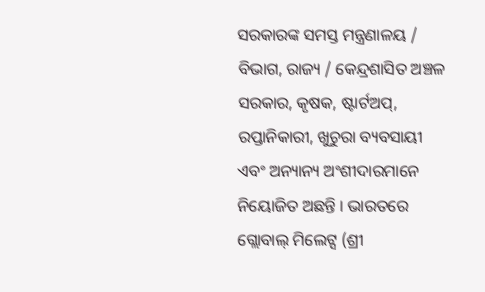ସରକାରଙ୍କ ସମସ୍ତ ମନ୍ତ୍ରଣାଳୟ / ବିଭାଗ, ରାଜ୍ୟ / କେନ୍ଦ୍ରଶାସିତ ଅଞ୍ଚଳ ସରକାର, କୃଷକ, ଷ୍ଟାର୍ଟଅପ୍‌, ରପ୍ତାନିକାରୀ, ଖୁଚୁରା ବ୍ୟବସାୟୀ ଏବଂ ଅନ୍ୟାନ୍ୟ ଅଂଶୀଦାରମାନେ ନିୟୋଜିତ ଅଛନ୍ତି । ଭାରତରେ ଗ୍ଲୋବାଲ୍ ମିଲେଟ୍ସ (ଶ୍ରୀ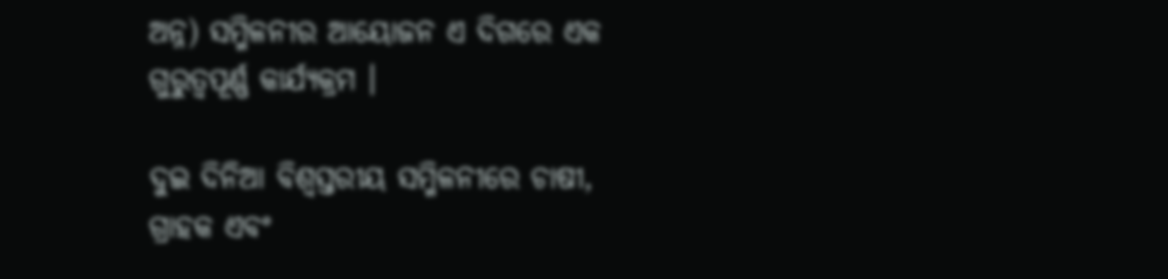ଅନ୍ନ) ସମ୍ମିଳନୀର ଆୟୋଜନ ଏ ଦିଗରେ ଏକ ଗୁରୁତ୍ୱପୂର୍ଣ୍ଣ କାର୍ଯ୍ୟକ୍ରମ ।

ଦୁଇ ଦିନିଆ ବିଶ୍ୱସ୍ତରୀୟ ସମ୍ମିଳନୀରେ ଚାଷୀ, ଗ୍ରାହକ ଏବଂ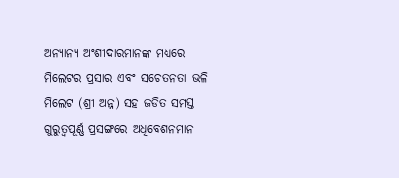ଅନ୍ୟାନ୍ୟ ଅଂଶୀଦାରମାନଙ୍କ ମଧ୍ୟରେ ମିଲେଟର ପ୍ରସାର ଏବଂ ସଚେତନତା ଭଳି ମିଲେଟ (ଶ୍ରୀ ଅନ୍ନ) ସହ ଜଡିତ ସମସ୍ତ ଗୁରୁତ୍ୱପୂର୍ଣ୍ଣ ପ୍ରସଙ୍ଗରେ ଅଧିବେଶନମାନ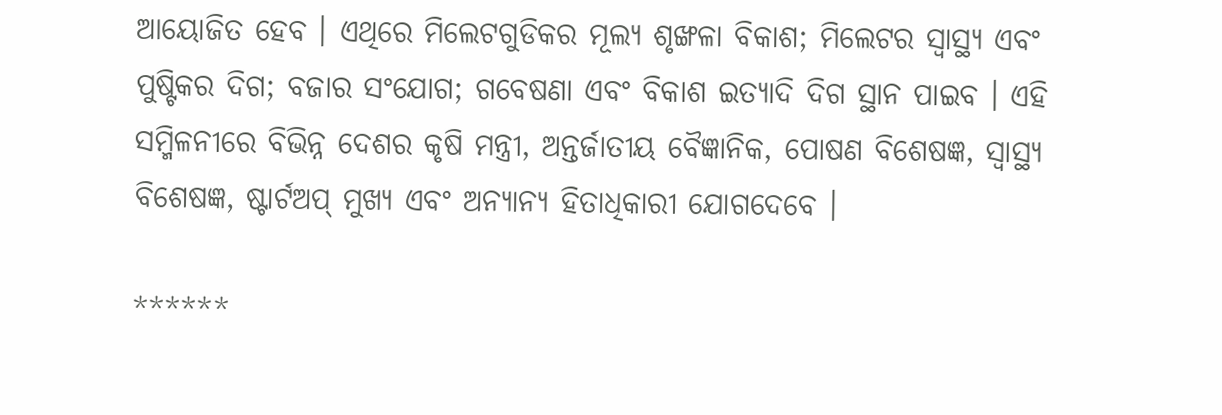ଆୟୋଜିତ ହେବ । ଏଥିରେ ମିଲେଟଗୁଡିକର ମୂଲ୍ୟ ଶୃଙ୍ଖଳା ବିକାଶ; ମିଲେଟର ସ୍ୱାସ୍ଥ୍ୟ ଏବଂ ପୁଷ୍ଟିକର ଦିଗ; ବଜାର ସଂଯୋଗ; ଗବେଷଣା ଏବଂ ବିକାଶ ଇତ୍ୟାଦି ଦିଗ ସ୍ଥାନ ପାଇବ । ଏହି ସମ୍ମିଳନୀରେ ବିଭିନ୍ନ ଦେଶର କୃଷି ମନ୍ତ୍ରୀ, ଅନ୍ତର୍ଜାତୀୟ ବୈଜ୍ଞାନିକ, ପୋଷଣ ବିଶେଷଜ୍ଞ, ସ୍ୱାସ୍ଥ୍ୟ ବିଶେଷଜ୍ଞ, ଷ୍ଟାର୍ଟଅପ୍ ମୁଖ୍ୟ ଏବଂ ଅନ୍ୟାନ୍ୟ ହିତାଧିକାରୀ ଯୋଗଦେବେ ।

******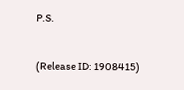P.S.


(Release ID: 1908415)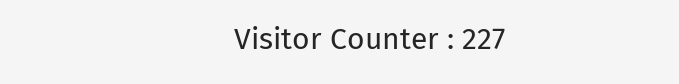Visitor Counter : 227